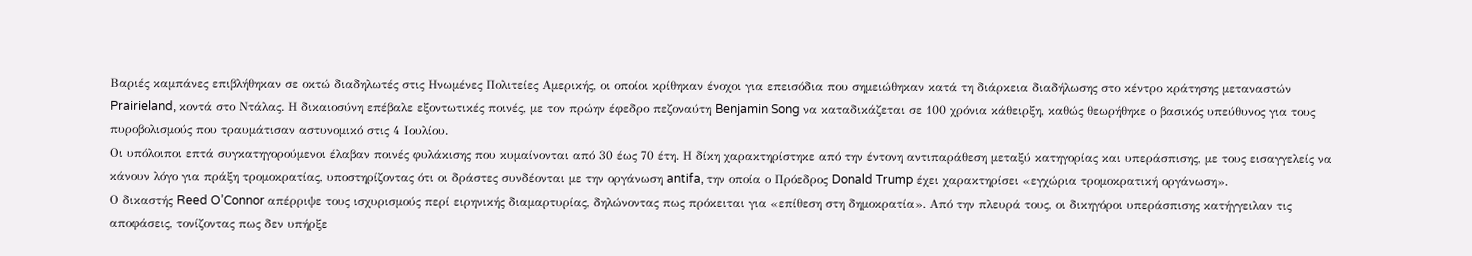Βαριές καμπάνες επιβλήθηκαν σε οκτώ διαδηλωτές στις Ηνωμένες Πολιτείες Αμερικής, οι οποίοι κρίθηκαν ένοχοι για επεισόδια που σημειώθηκαν κατά τη διάρκεια διαδήλωσης στο κέντρο κράτησης μεταναστών Prairieland, κοντά στο Ντάλας. Η δικαιοσύνη επέβαλε εξοντωτικές ποινές, με τον πρώην έφεδρο πεζοναύτη Benjamin Song να καταδικάζεται σε 100 χρόνια κάθειρξη, καθώς θεωρήθηκε ο βασικός υπεύθυνος για τους πυροβολισμούς που τραυμάτισαν αστυνομικό στις 4 Ιουλίου.
Οι υπόλοιποι επτά συγκατηγορούμενοι έλαβαν ποινές φυλάκισης που κυμαίνονται από 30 έως 70 έτη. Η δίκη χαρακτηρίστηκε από την έντονη αντιπαράθεση μεταξύ κατηγορίας και υπεράσπισης, με τους εισαγγελείς να κάνουν λόγο για πράξη τρομοκρατίας, υποστηρίζοντας ότι οι δράστες συνδέονται με την οργάνωση antifa, την οποία ο Πρόεδρος Donald Trump έχει χαρακτηρίσει «εγχώρια τρομοκρατική οργάνωση».
Ο δικαστής Reed O’Connor απέρριψε τους ισχυρισμούς περί ειρηνικής διαμαρτυρίας, δηλώνοντας πως πρόκειται για «επίθεση στη δημοκρατία». Από την πλευρά τους, οι δικηγόροι υπεράσπισης κατήγγειλαν τις αποφάσεις, τονίζοντας πως δεν υπήρξε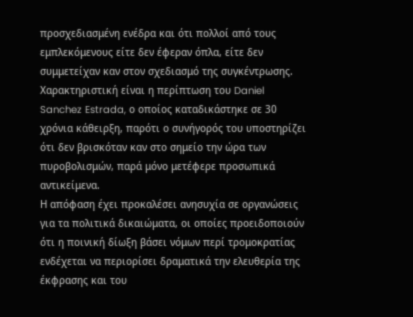προσχεδιασμένη ενέδρα και ότι πολλοί από τους εμπλεκόμενους είτε δεν έφεραν όπλα, είτε δεν συμμετείχαν καν στον σχεδιασμό της συγκέντρωσης. Χαρακτηριστική είναι η περίπτωση του Daniel Sanchez Estrada, ο οποίος καταδικάστηκε σε 30 χρόνια κάθειρξη, παρότι ο συνήγορός του υποστηρίζει ότι δεν βρισκόταν καν στο σημείο την ώρα των πυροβολισμών, παρά μόνο μετέφερε προσωπικά αντικείμενα.
Η απόφαση έχει προκαλέσει ανησυχία σε οργανώσεις για τα πολιτικά δικαιώματα, οι οποίες προειδοποιούν ότι η ποινική δίωξη βάσει νόμων περί τρομοκρατίας ενδέχεται να περιορίσει δραματικά την ελευθερία της έκφρασης και του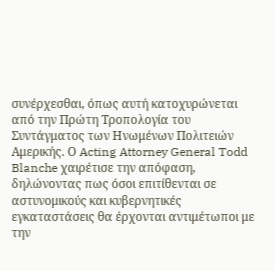συνέρχεσθαι, όπως αυτή κατοχυρώνεται από την Πρώτη Τροπολογία του Συντάγματος των Ηνωμένων Πολιτειών Αμερικής. Ο Acting Attorney General Todd Blanche χαιρέτισε την απόφαση, δηλώνοντας πως όσοι επιτίθενται σε αστυνομικούς και κυβερνητικές εγκαταστάσεις θα έρχονται αντιμέτωποι με την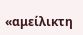«αμείλικτη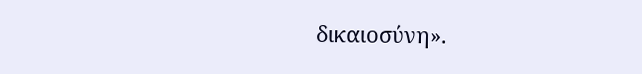δικαιοσύνη».